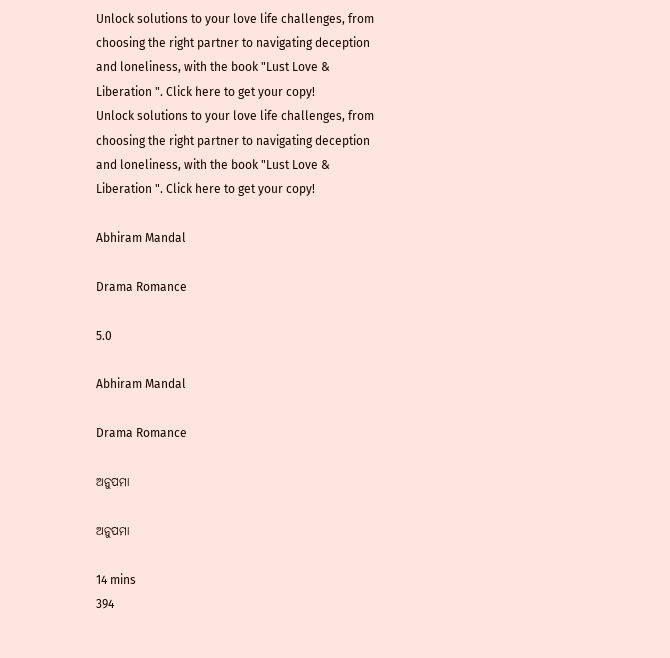Unlock solutions to your love life challenges, from choosing the right partner to navigating deception and loneliness, with the book "Lust Love & Liberation ". Click here to get your copy!
Unlock solutions to your love life challenges, from choosing the right partner to navigating deception and loneliness, with the book "Lust Love & Liberation ". Click here to get your copy!

Abhiram Mandal

Drama Romance

5.0

Abhiram Mandal

Drama Romance

ଅନୁପମା

ଅନୁପମା

14 mins
394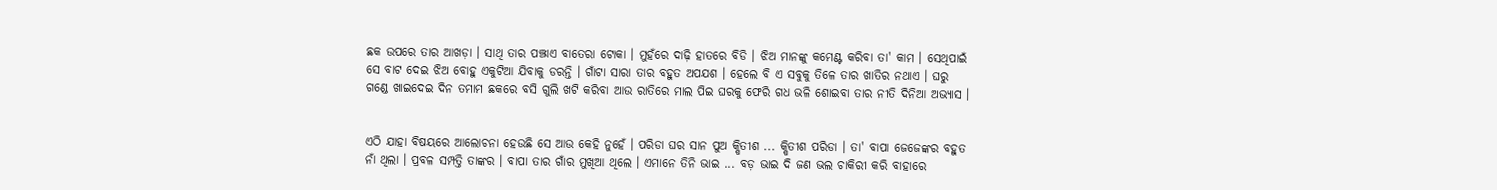ଛକ ଉପରେ ତାର ଆଖଡ଼ା । ସାଥି ତାର ପଞ୍ଝାଏ ବାତେରା ଟୋକା । ମୁହଁରେ ଦାଢ଼ି ହାତରେ ବିଡି । ଝିଅ ମାନଙ୍କୁ କମେଣ୍ଟ କରିବା ତା' କାମ । ସେଥିପାଇଁ ସେ ବାଟ ଦେଇ ଝିଅ ବୋହୁ ଏକୁଟିଆ ଯିବାକୁ ଡରନ୍ତି । ଗାଁଟା ସାରା ତାର ବହୁତ ଅପଯଶ । ହେଲେ ବି ଏ ସବୁକୁ ତିଳେ ତାର ଖାତିର ନଥାଏ । ଘରୁ ଗଣ୍ଡେ ଖାଇଦେଇ ଦିନ ତମାମ ଛକରେ ବସି ଗୁଲି ଖଟି କରିବା ଆଉ ରାତିରେ ମାଲ ପିଇ ଘରକୁ ଫେରି ଗଧ ଭଳି ଶୋଇବା ତାର ନୀତି ଦିନିଆ ଅଭ୍ୟାସ ।


ଏଠି ଯାହା ବିଷୟରେ ଆଲୋଚନା ହେଉଛି ସେ ଆଉ କେହି ନୁହେଁ । ପରିଡା ଘର ସାନ ପୁଅ କ୍ଷିତୀଶ ... କ୍ଷିତୀଶ ପରିଡା । ତା' ବାପା ଜେଜେଙ୍କର ବହୁତ ନାଁ ଥିଲା । ପ୍ରବଳ ସମ୍ପତ୍ତି ତାଙ୍କର । ବାପା ତାର ଗାଁର ମୁଖିଆ ଥିଲେ । ଏମାନେ ତିନି ଭାଇ ... ବଡ଼ ଭାଇ ଦି ଜଣ ଭଲ ଚାକିରୀ କରି ବାହାରେ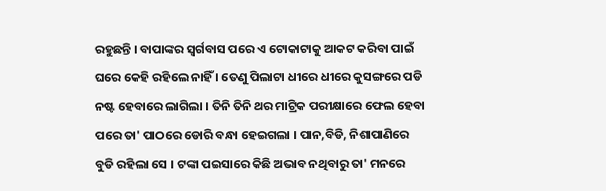ରହୁଛନ୍ତି । ବାପାଙ୍କର ସ୍ୱର୍ଗବାସ ପରେ ଏ ଟୋକାଟାକୁ ଆକଟ କରିବା ପାଇଁ ଘରେ କେହି ରହିଲେ ନାହିଁ । ତେଣୁ ପିଲାଟା ଧୀରେ ଧୀରେ କୁସଙ୍ଗରେ ପଡି ନଷ୍ଟ ହେବାରେ ଲାଗିଲା । ତିନି ତିନି ଥର ମାଟ୍ରିକ ପରୀକ୍ଷାରେ ଫେଲ ହେବା ପରେ ତା' ପାଠରେ ଡୋରି ବନ୍ଧା ହେଇଗଲା । ପାନ,ବିଡି, ନିଶାପାଣିରେ ବୁଡି ରହିଲା ସେ । ଟଙ୍କା ପଇସାରେ କିଛି ଅଭାବ ନଥିବାରୁ ତା' ମନରେ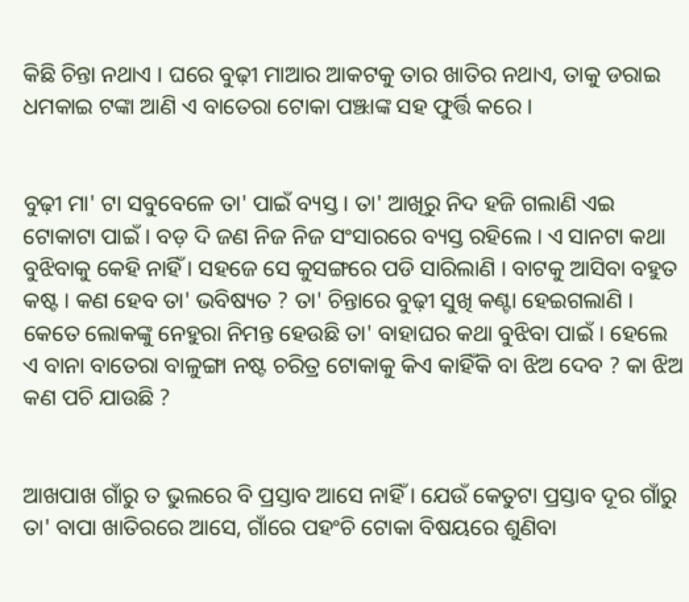କିଛି ଚିନ୍ତା ନଥାଏ । ଘରେ ବୁଢ଼ୀ ମାଆର ଆକଟକୁ ତାର ଖାତିର ନଥାଏ, ତାକୁ ଡରାଇ ଧମକାଇ ଟଙ୍କା ଆଣି ଏ ବାତେରା ଟୋକା ପଞ୍ଝାଙ୍କ ସହ ଫୁର୍ତ୍ତି କରେ ।


ବୁଢ଼ୀ ମା' ଟା ସବୁବେଳେ ତା' ପାଇଁ ବ୍ୟସ୍ତ । ତା' ଆଖିରୁ ନିଦ ହଜି ଗଲାଣି ଏଇ ଟୋକାଟା ପାଇଁ । ବଡ଼ ଦି ଜଣ ନିଜ ନିଜ ସଂସାରରେ ବ୍ୟସ୍ତ ରହିଲେ । ଏ ସାନଟା କଥା ବୁଝିବାକୁ କେହି ନାହିଁ । ସହଜେ ସେ କୁସଙ୍ଗରେ ପଡି ସାରିଲାଣି । ବାଟକୁ ଆସିବା ବହୁତ କଷ୍ଟ । କଣ ହେବ ତା' ଭବିଷ୍ୟତ ? ତା' ଚିନ୍ତାରେ ବୁଢ଼ୀ ସୁଖି କଣ୍ଟା ହେଇଗଲାଣି । କେତେ ଲୋକଙ୍କୁ ନେହୁରା ନିମନ୍ତ ହେଉଛି ତା' ବାହାଘର କଥା ବୁଝିବା ପାଇଁ । ହେଲେ ଏ ବାନା ବାତେରା ବାଳୁଙ୍ଗା ନଷ୍ଟ ଚରିତ୍ର ଟୋକାକୁ କିଏ କାହିଁକି ବା ଝିଅ ଦେବ ? କା ଝିଅ କଣ ପଚି ଯାଉଛି ?


ଆଖପାଖ ଗାଁରୁ ତ ଭୁଲରେ ବି ପ୍ରସ୍ତାବ ଆସେ ନାହିଁ । ଯେଉଁ କେତୁଟା ପ୍ରସ୍ତାବ ଦୂର ଗାଁରୁ ତା' ବାପା ଖାତିରରେ ଆସେ, ଗାଁରେ ପହଂଚି ଟୋକା ବିଷୟରେ ଶୁଣିବା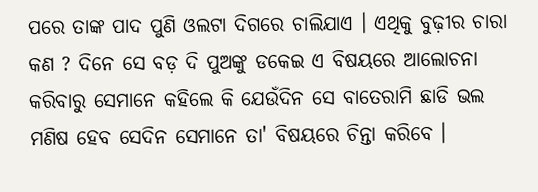ପରେ ତାଙ୍କ ପାଦ ପୁଣି ଓଲଟା ଦିଗରେ ଚାଲିଯାଏ । ଏଥିକୁ ବୁଢ଼ୀର ଚାରା କଣ ? ଦିନେ ସେ ବଡ଼ ଦି ପୁଅଙ୍କୁ ଡକେଇ ଏ ବିଷୟରେ ଆଲୋଚନା କରିବାରୁ ସେମାନେ କହିଲେ କି ଯେଉଁଦିନ ସେ ବାତେରାମି ଛାଡି ଭଲ ମଣିଷ ହେବ ସେଦିନ ସେମାନେ ତା' ବିଷୟରେ ଚିନ୍ତା କରିବେ ।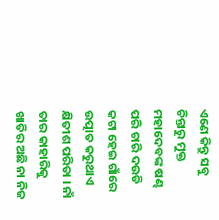ଏଣେ କିନ୍ତୁ ସବୁ ଚିନ୍ତାରୁ ମୁକ୍ତ ମହାଦେବଙ୍କ ଷଣ୍ଢ ପରି ଚାରି ଦଉଡି କଟା ହେଇ ଗାଁରେ ଉତ୍ପାତ କରୁଥାଏ କ୍ଷିତୀଶ ପରିଡା । ନାଁ ତାର କାହାରିକୁ ଖାତିର ଅଛି ନା ନିଜ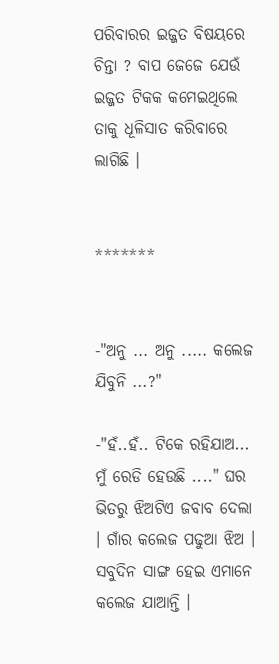ପରିବାରର ଇଜ୍ଜତ ବିଷୟରେ ଚିନ୍ତା ? ବାପ ଜେଜେ ଯେଉଁ ଇଜ୍ଜତ ଟିକକ କମେଇଥିଲେ ତାକୁ ଧୂଳିସାତ କରିବାରେ ଲାଗିଛି ।


*******


-"ଅନୁ ... ଅନୁ ..... କଲେଜ ଯିବୁନି ...?"

-"ହଁ..ହଁ.. ଟିକେ ରହିଯାଅ... ମୁଁ ରେଡି ହେଉଛି ...." ଘର ଭିତରୁ ଝିଅଟିଏ ଜବାବ ଦେଲା । ଗାଁର କଲେଜ ପଢୁଆ ଝିଅ । ସବୁଦିନ ସାଙ୍ଗ ହେଇ ଏମାନେ କଲେଜ ଯାଆନ୍ତି ।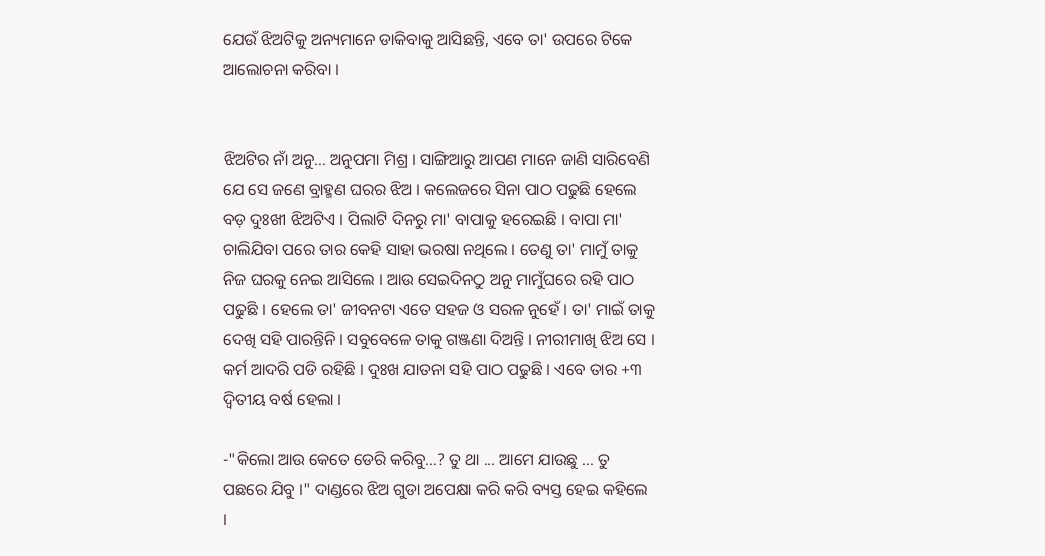ଯେଉଁ ଝିଅଟିକୁ ଅନ୍ୟମାନେ ଡାକିବାକୁ ଆସିଛନ୍ତି, ଏବେ ତା' ଉପରେ ଟିକେ ଆଲୋଚନା କରିବା ।


ଝିଅଟିର ନାଁ ଅନୁ... ଅନୁପମା ମିଶ୍ର । ସାଙ୍ଗିଆରୁ ଆପଣ ମାନେ ଜାଣି ସାରିବେଣି ଯେ ସେ ଜଣେ ବ୍ରାହ୍ମଣ ଘରର ଝିଅ । କଲେଜରେ ସିନା ପାଠ ପଢୁଛି ହେଲେ ବଡ଼ ଦୁଃଖୀ ଝିଅଟିଏ । ପିଲାଟି ଦିନରୁ ମା' ବାପାକୁ ହରେଇଛି । ବାପା ମା' ଚାଲିଯିବା ପରେ ତାର କେହି ସାହା ଭରଷା ନଥିଲେ । ତେଣୁ ତା' ମାମୁଁ ତାକୁ ନିଜ ଘରକୁ ନେଇ ଆସିଲେ । ଆଉ ସେଇଦିନଠୁ ଅନୁ ମାମୁଁଘରେ ରହି ପାଠ ପଢୁଛି । ହେଲେ ତା' ଜୀବନଟା ଏତେ ସହଜ ଓ ସରଳ ନୁହେଁ । ତା' ମାଇଁ ତାକୁ ଦେଖି ସହି ପାରନ୍ତିନି । ସବୁବେଳେ ତାକୁ ଗଞ୍ଜଣା ଦିଅନ୍ତି । ନୀରୀମାଖି ଝିଅ ସେ । କର୍ମ ଆଦରି ପଡି ରହିଛି । ଦୁଃଖ ଯାତନା ସହି ପାଠ ପଢୁଛି । ଏବେ ତାର +୩ ଦ୍ୱିତୀୟ ବର୍ଷ ହେଲା ।

-"କିଲୋ ଆଉ କେତେ ଡେରି କରିବୁ...? ତୁ ଥା ... ଆମେ ଯାଉଛୁ ... ତୁ ପଛରେ ଯିବୁ ।" ଦାଣ୍ଡରେ ଝିଅ ଗୁଡା ଅପେକ୍ଷା କରି କରି ବ୍ୟସ୍ତ ହେଇ କହିଲେ ।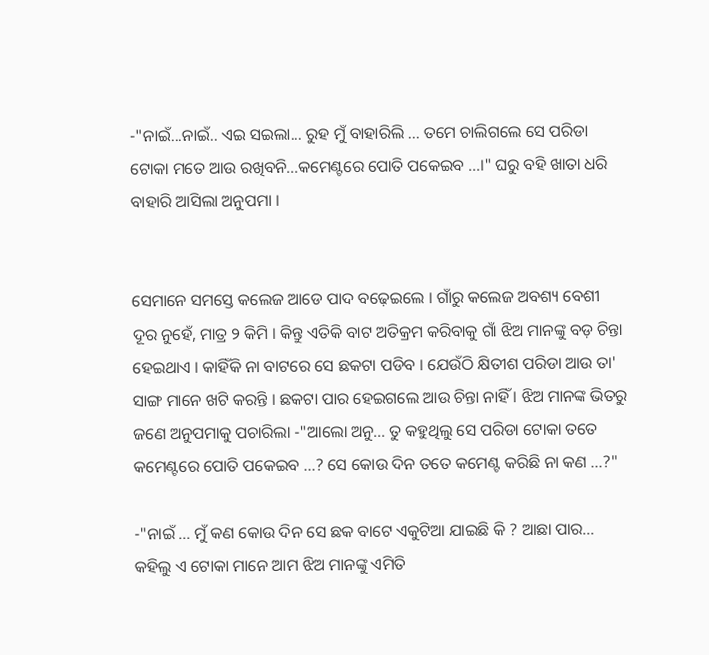-"ନାଇଁ...ନାଇଁ.. ଏଇ ସଇଲା... ରୁହ ମୁଁ ବାହାରିଲି ... ତମେ ଚାଲିଗଲେ ସେ ପରିଡା ଟୋକା ମତେ ଆଉ ରଖିବନି...କମେଣ୍ଟରେ ପୋତି ପକେଇବ ...।" ଘରୁ ବହି ଖାତା ଧରି ବାହାରି ଆସିଲା ଅନୁପମା ।


ସେମାନେ ସମସ୍ତେ କଲେଜ ଆଡେ ପାଦ ବଢ଼େଇଲେ । ଗାଁରୁ କଲେଜ ଅବଶ୍ୟ ବେଶୀ ଦୂର ନୁହେଁ, ମାତ୍ର ୨ କିମି । କିନ୍ତୁ ଏତିକି ବାଟ ଅତିକ୍ରମ କରିବାକୁ ଗାଁ ଝିଅ ମାନଙ୍କୁ ବଡ଼ ଚିନ୍ତା ହେଇଥାଏ । କାହିଁକି ନା ବାଟରେ ସେ ଛକଟା ପଡିବ । ଯେଉଁଠି କ୍ଷିତୀଶ ପରିଡା ଆଉ ତା' ସାଙ୍ଗ ମାନେ ଖଟି କରନ୍ତି । ଛକଟା ପାର ହେଇଗଲେ ଆଉ ଚିନ୍ତା ନାହିଁ । ଝିଅ ମାନଙ୍କ ଭିତରୁ ଜଣେ ଅନୁପମାକୁ ପଚାରିଲା -"ଆଲୋ ଅନୁ... ତୁ କହୁଥିଲୁ ସେ ପରିଡା ଟୋକା ତତେ କମେଣ୍ଟରେ ପୋତି ପକେଇବ ...? ସେ କୋଉ ଦିନ ତତେ କମେଣ୍ଟ କରିଛି ନା କଣ ...?"

-"ନାଇଁ ... ମୁଁ କଣ କୋଉ ଦିନ ସେ ଛକ ବାଟେ ଏକୁଟିଆ ଯାଇଛି କି ? ଆଛା ପାର... କହିଲୁ ଏ ଟୋକା ମାନେ ଆମ ଝିଅ ମାନଙ୍କୁ ଏମିତି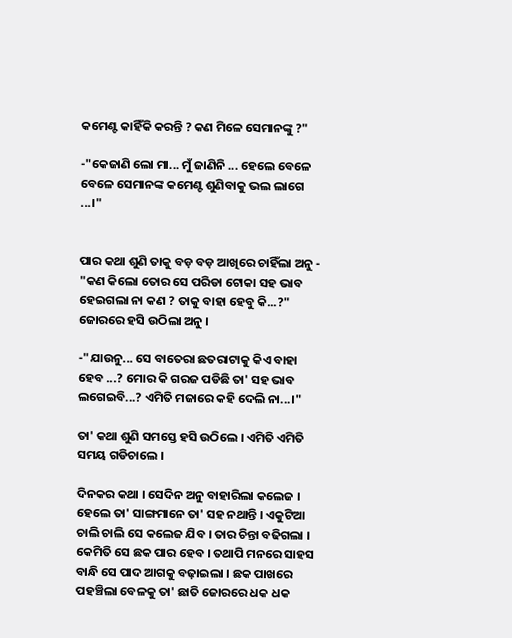କମେଣ୍ଟ କାହିଁକି କରନ୍ତି ? କଣ ମିଳେ ସେମାନଙ୍କୁ ?"

-"କେଜାଣି ଲୋ ମା... ମୁଁ ଜାଣିନି ... ହେଲେ ବେଳେ ବେଳେ ସେମାନଙ୍କ କମେଣ୍ଟ ଶୁଣିବାକୁ ଭଲ ଲାଗେ ...।"


ପାର କଥା ଶୁଣି ତାକୁ ବଡ଼ ବଡ଼ ଆଖିରେ ଚାହିଁଲା ଅନୁ - "କଣ କିଲୋ ତୋର ସେ ପରିଡା ଟୋକା ସହ ଭାବ ହେଇଗଲା ନା କଣ ? ତାକୁ ବାହା ହେବୁ କି...?" ଜୋରରେ ହସି ଉଠିଲା ଅନୁ ।

-"ଯାଉନୁ... ସେ ବାତେରା ଛତରାଟାକୁ କିଏ ବାହା ହେବ ...? ମୋର କି ଗରଜ ପଡିଛି ତା' ସହ ଭାବ ଲଗେଇବି...? ଏମିତି ମଜାରେ କହି ଦେଲି ନା...।"

ତା' କଥା ଶୁଣି ସମସ୍ତେ ହସି ଉଠିଲେ । ଏମିତି ଏମିତି ସମୟ ଗଡିଚାଲେ ।

ଦିନକର କଥା । ସେଦିନ ଅନୁ ବାହାରିଲା କଲେଜ । ହେଲେ ତା' ସାଙ୍ଗମାନେ ତା' ସହ ନଥାନ୍ତି । ଏକୁଟିଆ ଚାଲି ଚାଲି ସେ କଲେଜ ଯିବ । ତାର ଚିନ୍ତା ବଢିଗଲା । କେମିତି ସେ ଛକ ପାର ହେବ । ତଥାପି ମନରେ ସାହସ ବାନ୍ଧି ସେ ପାଦ ଆଗକୁ ବଢ଼ାଇଲା । ଛକ ପାଖରେ ପହଞ୍ଚିଲା ବେଳକୁ ତା' ଛାତି ଜୋରରେ ଧକ ଧକ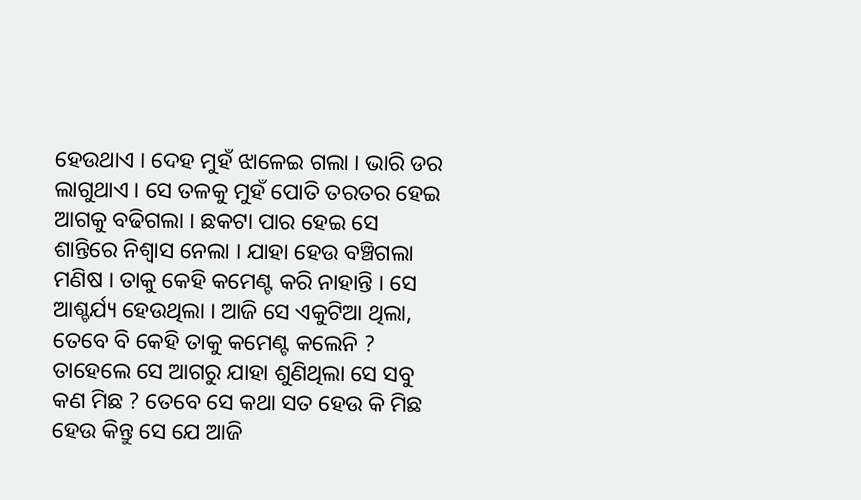ହେଉଥାଏ । ଦେହ ମୁହଁ ଝାଳେଇ ଗଲା । ଭାରି ଡର ଲାଗୁଥାଏ । ସେ ତଳକୁ ମୁହଁ ପୋତି ତରତର ହେଇ ଆଗକୁ ବଢିଗଲା । ଛକଟା ପାର ହେଇ ସେ ଶାନ୍ତିରେ ନିଶ୍ୱାସ ନେଲା । ଯାହା ହେଉ ବଞ୍ଚିଗଲା ମଣିଷ । ତାକୁ କେହି କମେଣ୍ଟ କରି ନାହାନ୍ତି । ସେ ଆଶ୍ଚର୍ଯ୍ୟ ହେଉଥିଲା । ଆଜି ସେ ଏକୁଟିଆ ଥିଲା, ତେବେ ବି କେହି ତାକୁ କମେଣ୍ଟ କଲେନି ? ତାହେଲେ ସେ ଆଗରୁ ଯାହା ଶୁଣିଥିଲା ସେ ସବୁ କଣ ମିଛ ? ତେବେ ସେ କଥା ସତ ହେଉ କି ମିଛ ହେଉ କିନ୍ତୁ ସେ ଯେ ଆଜି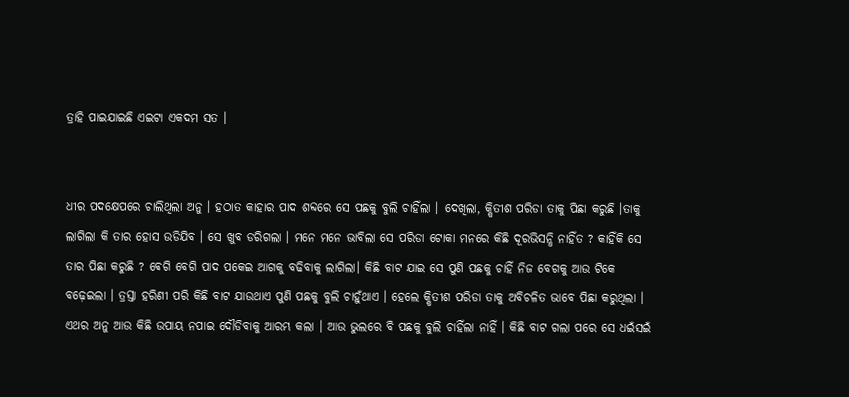ତ୍ରାହି ପାଇଯାଇଛି ଏଇଟା ଏକଦମ ସତ ।


ଧୀର ପଦକ୍ଷେପରେ ଚାଲିଥିଲା ଅନୁ । ହଠାତ କାହାର ପାଦ ଶବ୍ଦରେ ସେ ପଛକୁ ବୁଲି ଚାହିଁଲା । ଦେଖିଲା, କ୍ଷିତୀଶ ପରିଡା ତାକୁ ପିଛା କରୁଛି ।ତାକୁ ଲାଗିଲା କି ତାର ହୋସ ଉଡିଯିବ । ସେ ଖୁବ ଡରିଗଲା । ମନେ ମନେ ଭାବିଲା ସେ ପରିଡା ଟୋକା ମନରେ କିଛି ଦୂରଭିସନ୍ଧି ନାହିଁତ ? କାହିଁକି ସେ ତାର ପିଛା କରୁଛି ? ଵେଗି ବେଗି ପାଦ ପକେଇ ଆଗକୁ ବଢିବାକୁ ଲାଗିଲା। କିଛି ବାଟ ଯାଇ ସେ ପୁଣି ପଛକୁ ଚାହିଁ ନିଜ ବେଗକୁ ଆଉ ଟିକେ ବଢ଼େଇଲା । ତ୍ରସ୍ତା ହରିଣୀ ପରି କିଛି ବାଟ ଯାଉଥାଏ ପୁଣି ପଛକୁ ବୁଲି ଚାହୁଁଥାଏ । ହେଲେ କ୍ଷିତୀଶ ପରିଡା ତାକୁ ଅବିଚଳିତ ଭାବେ ପିଛା କରୁଥିଲା । ଏଥର ଅନୁ ଆଉ କିଛି ଉପାୟ ନପାଇ ଦୌଡିବାକୁ ଆରମ୍ଭ କଲା । ଆଉ ଭୁଲରେ ବି ପଛକୁ ବୁଲି ଚାହିଁଲା ନାହିଁ । କିଛି ବାଟ ଗଲା ପରେ ସେ ଧଇଁସଇଁ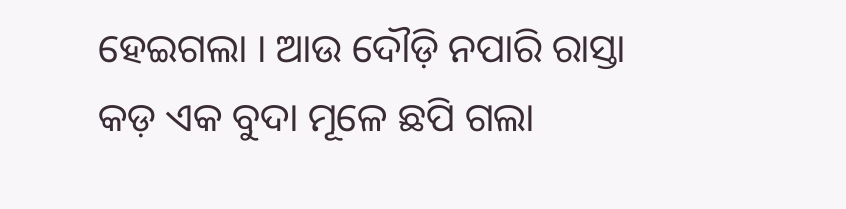ହେଇଗଲା । ଆଉ ଦୌଡ଼ି ନପାରି ରାସ୍ତା କଡ଼ ଏକ ବୁଦା ମୂଳେ ଛପି ଗଲା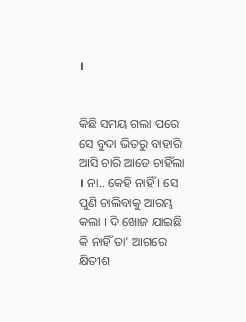।


କିଛି ସମୟ ଗଲା ପରେ ସେ ବୁଦା ଭିତରୁ ବାହାରି ଆସି ଚାରି ଆଡେ ଚାହିଁଲା । ନା.. କେହି ନାହିଁ । ସେ ପୁଣି ଚାଲିବାକୁ ଆରମ୍ଭ କଲା । ଦି ଖୋଜ ଯାଇଛି କି ନାହିଁ ତା' ଆଗରେ କ୍ଷିତୀଶ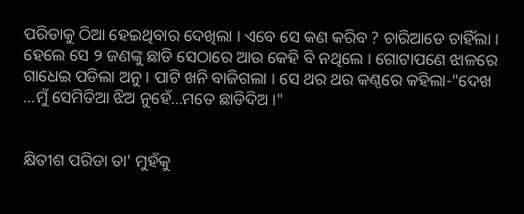ପରିଡାକୁ ଠିଆ ହେଇଥିବାର ଦେଖିଲା । ଏବେ ସେ କଣ କରିବ ? ଚାରିଆଡେ ଚାହିଁଲା । ହେଲେ ସେ ୨ ଜଣଙ୍କୁ ଛାଡି ସେଠାରେ ଆଉ କେହି ବି ନଥିଲେ । ଗୋଟାପଣେ ଝାଳରେ ଗାଧେଇ ପଡିଲା ଅନୁ । ପାଟି ଖନି ବାଜିଗଲା । ସେ ଥର ଥର କଣ୍ଠରେ କହିଲା-"ଦେଖ ...ମୁଁ ସେମିତିଆ ଝିଅ ନୁହେଁ...ମତେ ଛାଡିଦିଅ ।"


କ୍ଷିତୀଶ ପରିଡା ତା' ମୁହଁକୁ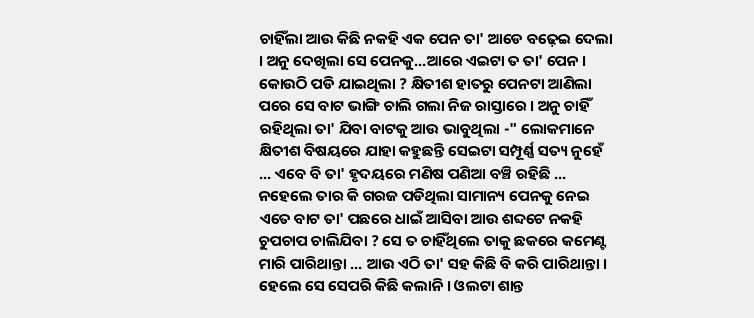ଚାହିଁଲା ଆଉ କିଛି ନକହି ଏକ ପେନ ତା' ଆଡେ ବଢ଼େଇ ଦେଲା । ଅନୁ ଦେଖିଲା ସେ ପେନକୁ...ଆରେ ଏଇଟା ତ ତା' ପେନ । କୋଉଠି ପଡି ଯାଇଥିଲା ? କ୍ଷିତୀଶ ହାତରୁ ପେନଟା ଆଣିଲା ପରେ ସେ ବାଟ ଭାଙ୍ଗି ଚାଲି ଗଲା ନିଜ ରାସ୍ତାରେ । ଅନୁ ଚାହିଁ ରହିଥିଲା ତା' ଯିବା ବାଟକୁ ଆଉ ଭାବୁଥିଲା -" ଲୋକମାନେ କ୍ଷିତୀଶ ବିଷୟରେ ଯାହା କହୁଛନ୍ତି ସେଇଟା ସମ୍ପୂର୍ଣ୍ଣ ସତ୍ୟ ନୁହେଁ ... ଏବେ ବି ତା' ହୃଦୟରେ ମଣିଷ ପଣିଆ ବଞ୍ଚି ରହିଛି ... ନହେଲେ ତାର କି ଗରଜ ପଡିଥିଲା ସାମାନ୍ୟ ପେନକୁ ନେଇ ଏତେ ବାଟ ତା' ପଛରେ ଧାଇଁ ଆସିବା ଆଉ ଶବ୍ଦଟେ ନକହି ଚୁପଚାପ ଚାଲିଯିବା ? ସେ ତ ଚାହିଁଥିଲେ ତାକୁ ଛକରେ କମେଣ୍ଟ ମାରି ପାରିଥାନ୍ତା ... ଆଉ ଏଠି ତା' ସହ କିଛି ବି କରି ପାରିଥାନ୍ତା । ହେଲେ ସେ ସେପରି କିଛି କଲାନି । ଓଲଟା ଶାନ୍ତ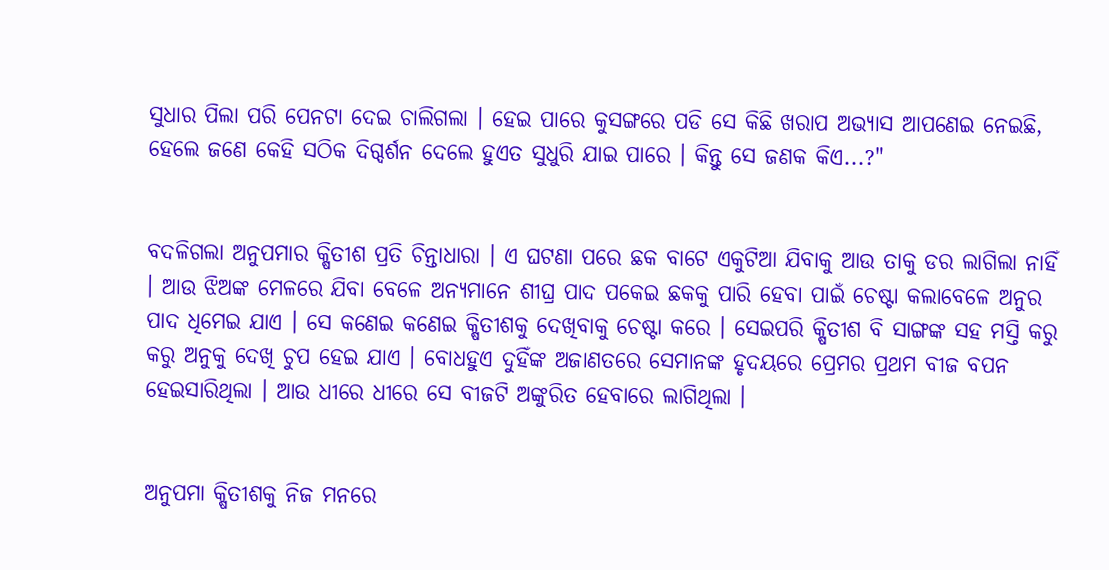ସୁଧାର ପିଲା ପରି ପେନଟା ଦେଇ ଚାଲିଗଲା । ହେଇ ପାରେ କୁସଙ୍ଗରେ ପଡି ସେ କିଛି ଖରାପ ଅଭ୍ୟାସ ଆପଣେଇ ନେଇଛି, ହେଲେ ଜଣେ କେହି ସଠିକ ଦିଗ୍ଦର୍ଶନ ଦେଲେ ହୁଏତ ସୁଧୁରି ଯାଇ ପାରେ । କିନ୍ତୁ ସେ ଜଣକ କିଏ...?"


ବଦଳିଗଲା ଅନୁପମାର କ୍ଷିତୀଶ ପ୍ରତି ଚିନ୍ତାଧାରା । ଏ ଘଟଣା ପରେ ଛକ ବାଟେ ଏକୁଟିଆ ଯିବାକୁ ଆଉ ତାକୁ ଡର ଲାଗିଲା ନାହିଁ । ଆଉ ଝିଅଙ୍କ ମେଳରେ ଯିବା ବେଳେ ଅନ୍ୟମାନେ ଶୀଘ୍ର ପାଦ ପକେଇ ଛକକୁ ପାରି ହେବା ପାଇଁ ଚେଷ୍ଟା କଲାବେଳେ ଅନୁର ପାଦ ଧିମେଇ ଯାଏ । ସେ କଣେଇ କଣେଇ କ୍ଷିତୀଶକୁ ଦେଖିବାକୁ ଚେଷ୍ଟା କରେ । ସେଇପରି କ୍ଷିତୀଶ ବି ସାଙ୍ଗଙ୍କ ସହ ମସ୍ତି କରୁ କରୁ ଅନୁକୁ ଦେଖି ଚୁପ ହେଇ ଯାଏ । ବୋଧହୁଏ ଦୁହିଁଙ୍କ ଅଜାଣତରେ ସେମାନଙ୍କ ହୃଦୟରେ ପ୍ରେମର ପ୍ରଥମ ବୀଜ ବପନ ହେଇସାରିଥିଲା । ଆଉ ଧୀରେ ଧୀରେ ସେ ବୀଜଟି ଅଙ୍କୁରିତ ହେବାରେ ଲାଗିଥିଲା ।


ଅନୁପମା କ୍ଷିତୀଶକୁ ନିଜ ମନରେ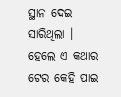ସ୍ଥାନ ଦେଇ ସାରିଥିଲା । ହେଲେ ଏ କଥାର ଟେର କେହି ପାଇ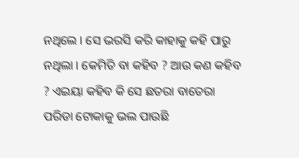ନଥିଲେ । ସେ ଭରସି କରି କାହାକୁ କହି ପାରୁ ନଥିଲା । କେମିତି ବା କହିବ ? ଆଉ କଣ କହିବ ? ଏଇୟା କହିବ କି ସେ ଛତରା ବାତେରା ପରିଡା ଟୋକାକୁ ଭଲ ପାଉଛି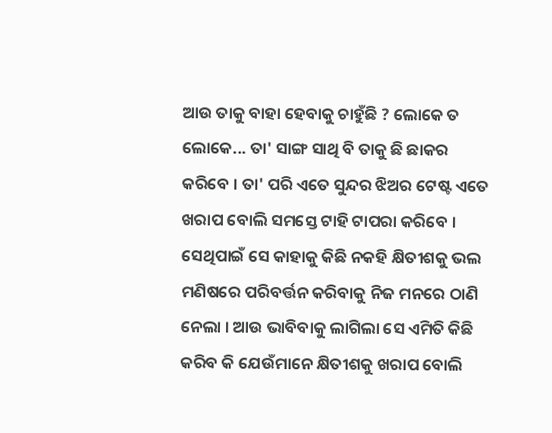ଆଉ ତାକୁ ବାହା ହେବାକୁ ଚାହୁଁଛି ? ଲୋକେ ତ ଲୋକେ... ତା' ସାଙ୍ଗ ସାଥି ବି ତାକୁ ଛି ଛାକର କରିବେ । ତା' ପରି ଏତେ ସୁନ୍ଦର ଝିଅର ଟେଷ୍ଟ ଏତେ ଖରାପ ବୋଲି ସମସ୍ତେ ଟାହି ଟାପରା କରିବେ । ସେଥିପାଇଁ ସେ କାହାକୁ କିଛି ନକହି କ୍ଷିତୀଶକୁ ଭଲ ମଣିଷରେ ପରିବର୍ତ୍ତନ କରିବାକୁ ନିଜ ମନରେ ଠାଣି ନେଲା । ଆଉ ଭାବିବାକୁ ଲାଗିଲା ସେ ଏମିତି କିଛି କରିବ କି ଯେଉଁମାନେ କ୍ଷିତୀଶକୁ ଖରାପ ବୋଲି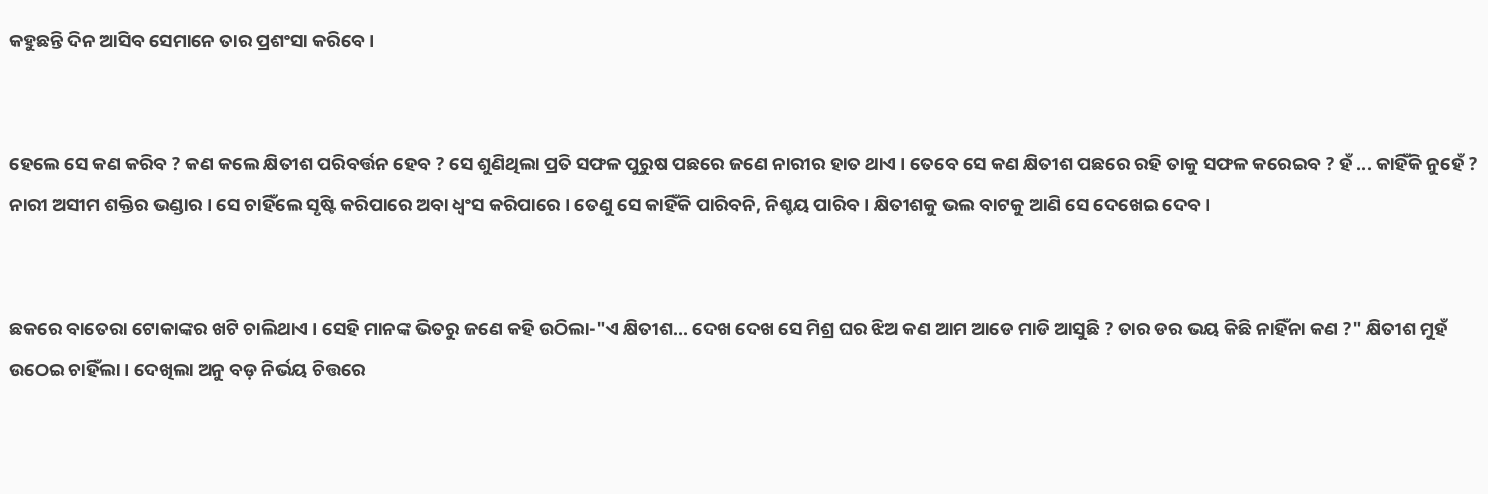କହୁଛନ୍ତି ଦିନ ଆସିବ ସେମାନେ ତାର ପ୍ରଶଂସା କରିବେ ।


ହେଲେ ସେ କଣ କରିବ ? କଣ କଲେ କ୍ଷିତୀଶ ପରିବର୍ତ୍ତନ ହେବ ? ସେ ଶୁଣିଥିଲା ପ୍ରତି ସଫଳ ପୁରୁଷ ପଛରେ ଜଣେ ନାରୀର ହାତ ଥାଏ । ତେବେ ସେ କଣ କ୍ଷିତୀଶ ପଛରେ ରହି ତାକୁ ସଫଳ କରେଇବ ? ହଁ ... କାହିଁକି ନୁହେଁ ? ନାରୀ ଅସୀମ ଶକ୍ତିର ଭଣ୍ଡାର । ସେ ଚାହିଁଲେ ସୃଷ୍ଟି କରିପାରେ ଅବା ଧ୍ୱଂସ କରିପାରେ । ତେଣୁ ସେ କାହିଁକି ପାରିବନି, ନିଶ୍ଚୟ ପାରିବ । କ୍ଷିତୀଶକୁ ଭଲ ବାଟକୁ ଆଣି ସେ ଦେଖେଇ ଦେବ ।


ଛକରେ ବାତେରା ଟୋକାଙ୍କର ଖଟି ଚାଲିଥାଏ । ସେହି ମାନଙ୍କ ଭିତରୁ ଜଣେ କହି ଉଠିଲା-"ଏ କ୍ଷିତୀଶ... ଦେଖ ଦେଖ ସେ ମିଶ୍ର ଘର ଝିଅ କଣ ଆମ ଆଡେ ମାଡି ଆସୁଛି ? ତାର ଡର ଭୟ କିଛି ନାହିଁନା କଣ ?" କ୍ଷିତୀଶ ମୁହଁ ଉଠେଇ ଚାହିଁଲା । ଦେଖିଲା ଅନୁ ବଡ଼ ନିର୍ଭୟ ଚିତ୍ତରେ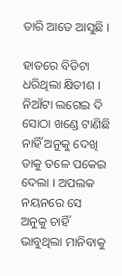ତାରି ଆଡେ ଆସୁଛି ।

ହାତରେ ବିଡିଟା ଧରିଥିଲା କ୍ଷିତୀଶ । ନିଆଁଟା ଲଗେଇ ଦି ସୋଠା ଖଣ୍ଡେ ଟାଣିଛି ନାହିଁ ଅନୁକୁ ଦେଖି ତାକୁ ତଳେ ପକେଇ ଦେଲା । ଅପଲକ ନୟନରେ ସେ ଅନୁକୁ ଚାହିଁ ଭାବୁଥିଲା ମାନିବାକୁ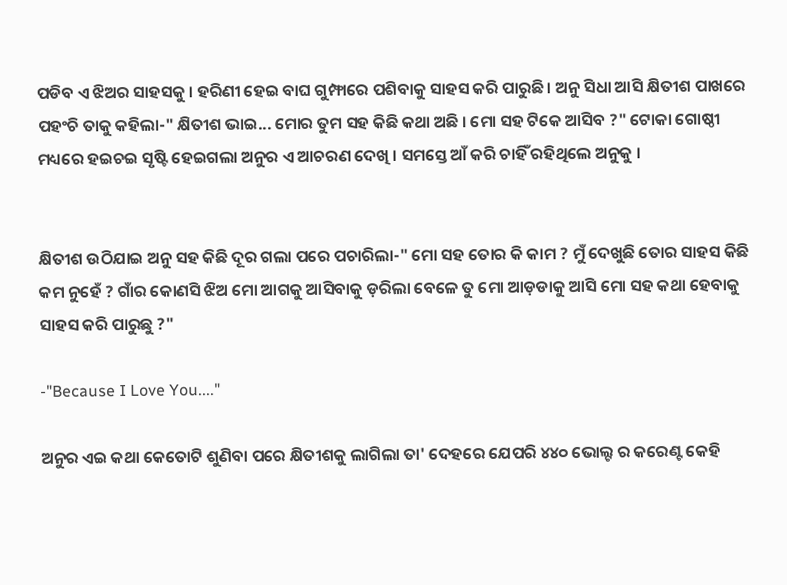ପଡିବ ଏ ଝିଅର ସାହସକୁ । ହରିଣୀ ହେଇ ବାଘ ଗୁମ୍ଫାରେ ପଶିବାକୁ ସାହସ କରି ପାରୁଛି । ଅନୁ ସିଧା ଆସି କ୍ଷିତୀଶ ପାଖରେ ପହଂଚି ତାକୁ କହିଲା-" କ୍ଷିତୀଶ ଭାଇ... ମୋର ତୁମ ସହ କିଛି କଥା ଅଛି । ମୋ ସହ ଟିକେ ଆସିବ ?" ଟୋକା ଗୋଷ୍ଠୀ ମଧ୍ୟରେ ହଇଚଇ ସୃଷ୍ଟି ହେଇଗଲା ଅନୁର ଏ ଆଚରଣ ଦେଖି । ସମସ୍ତେ ଆଁ କରି ଚାହିଁ ରହିଥିଲେ ଅନୁକୁ ।


କ୍ଷିତୀଶ ଉଠିଯାଇ ଅନୁ ସହ କିଛି ଦୂର ଗଲା ପରେ ପଚାରିଲା-" ମୋ ସହ ତୋର କି କାମ ? ମୁଁ ଦେଖୁଛି ତୋର ସାହସ କିଛି କମ ନୁହେଁ ? ଗାଁର କୋଣସି ଝିଅ ମୋ ଆଗକୁ ଆସିବାକୁ ଡ଼ରିଲା ବେଳେ ତୁ ମୋ ଆଡ଼ଡାକୁ ଆସି ମୋ ସହ କଥା ହେବାକୁ ସାହସ କରି ପାରୁଛୁ ?"

-"Because I Love You...."

ଅନୁର ଏଇ କଥା କେତୋଟି ଶୁଣିବା ପରେ କ୍ଷିତୀଶକୁ ଲାଗିଲା ତା' ଦେହରେ ଯେପରି ୪୪୦ ଭୋଲ୍ଟ ର କରେଣ୍ଟ କେହି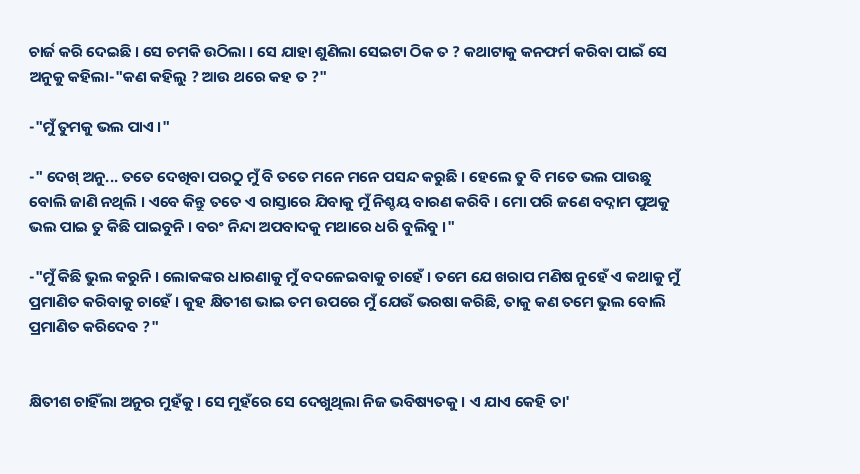ଚାର୍ଜ କରି ଦେଇଛି । ସେ ଚମକି ଉଠିଲା । ସେ ଯାହା ଶୁଣିଲା ସେଇଟା ଠିକ ତ ? କଥାଟାକୁ କନଫର୍ମ କରିବା ପାଇଁ ସେ ଅନୁକୁ କହିଲା-"କଣ କହିଲୁ ? ଆଉ ଥରେ କହ ତ ?"

-"ମୁଁ ତୁମକୁ ଭଲ ପାଏ ।"

-" ଦେଖ୍ ଅନୁ... ତତେ ଦେଖିବା ପରଠୁ ମୁଁ ବି ତତେ ମନେ ମନେ ପସନ୍ଦ କରୁଛି । ହେଲେ ତୁ ବି ମତେ ଭଲ ପାଉଛୁ ବୋଲି ଜାଣି ନଥିଲି । ଏବେ କିନ୍ତୁ ତତେ ଏ ରାସ୍ତାରେ ଯିବାକୁ ମୁଁ ନିଶ୍ଚୟ ବାରଣ କରିବି । ମୋ ପରି ଜଣେ ବଦ୍ନାମ ପୁଅକୁ ଭଲ ପାଇ ତୁ କିଛି ପାଇବୁନି । ବରଂ ନିନ୍ଦା ଅପବାଦକୁ ମଥାରେ ଧରି ବୁଲିବୁ ।"

-"ମୁଁ କିଛି ଭୁଲ କରୁନି । ଲୋକଙ୍କର ଧାରଣାକୁ ମୁଁ ବଦଳେଇବାକୁ ଚାହେଁ । ତମେ ଯେ ଖରାପ ମଣିଷ ନୁହେଁ ଏ କଥାକୁ ମୁଁ ପ୍ରମାଣିତ କରିବାକୁ ଚାହେଁ । କୁହ କ୍ଷିତୀଶ ଭାଇ ତମ ଉପରେ ମୁଁ ଯେଉଁ ଭରଷା କରିଛି, ତାକୁ କଣ ତମେ ଭୁଲ ବୋଲି ପ୍ରମାଣିତ କରିଦେବ ?"


କ୍ଷିତୀଶ ଚାହିଁଲା ଅନୁର ମୁହଁକୁ । ସେ ମୁହଁରେ ସେ ଦେଖୁଥିଲା ନିଜ ଭବିଷ୍ୟତକୁ । ଏ ଯାଏ କେହି ତା'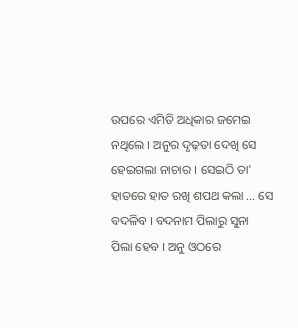ଉପରେ ଏମିତି ଅଧିକାର ଜମେଇ ନଥିଲେ । ଅନୁର ଦୃଢ଼ତା ଦେଖି ସେ ହେଇଗଲା ନାଚାର । ସେଇଠି ତା' ହାତରେ ହାତ ରଖି ଶପଥ କଲା ... ସେ ବଦଳିବ । ବଦନାମ ପିଲାରୁ ସୁନା ପିଲା ହେବ । ଅନୁ ଓଠରେ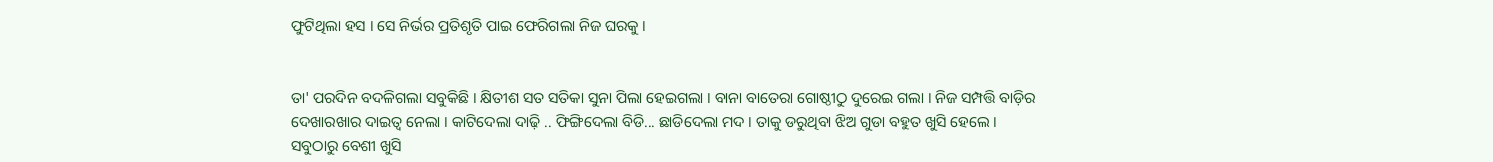ଫୁଟିଥିଲା ହସ । ସେ ନିର୍ଭର ପ୍ରତିଶୃତି ପାଇ ଫେରିଗଲା ନିଜ ଘରକୁ ।


ତା' ପରଦିନ ବଦଳିଗଲା ସବୁକିଛି । କ୍ଷିତୀଶ ସତ ସତିକା ସୁନା ପିଲା ହେଇଗଲା । ବାନା ବାତେରା ଗୋଷ୍ଠୀଠୁ ଦୁରେଇ ଗଲା । ନିଜ ସମ୍ପତ୍ତି ବାଡ଼ିର ଦେଖାରଖାର ଦାଇତ୍ୱ ନେଲା । କାଟିଦେଲା ଦାଢ଼ି .. ଫିଙ୍ଗିଦେଲା ବିଡି... ଛାଡିଦେଲା ମଦ । ତାକୁ ଡରୁଥିବା ଝିଅ ଗୁଡା ବହୁତ ଖୁସି ହେଲେ । ସବୁଠାରୁ ବେଶୀ ଖୁସି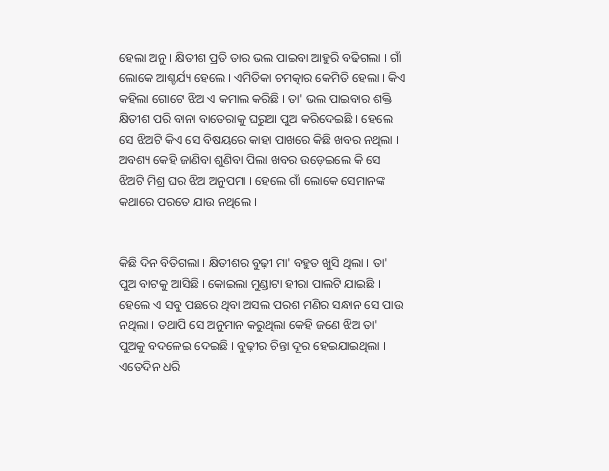ହେଲା ଅନୁ । କ୍ଷିତୀଶ ପ୍ରତି ତାର ଭଲ ପାଇବା ଆହୁରି ବଢିଗଲା । ଗାଁ ଲୋକେ ଆଶ୍ଚର୍ଯ୍ୟ ହେଲେ । ଏମିତିକା ଚମତ୍କାର କେମିତି ହେଲା । କିଏ କହିଲା ଗୋଟେ ଝିଅ ଏ କମାଲ କରିଛି । ତା' ଭଲ ପାଇବାର ଶକ୍ତି କ୍ଷିତୀଶ ପରି ବାନା ବାତେରାକୁ ଘରୁଆ ପୁଅ କରିଦେଇଛି । ହେଲେ ସେ ଝିଅଟି କିଏ ସେ ବିଷୟରେ କାହା ପାଖରେ କିଛି ଖବର ନଥିଲା । ଅବଶ୍ୟ କେହି ଜାଣିବା ଶୁଣିବା ପିଲା ଖବର ଉଡ଼େଇଲେ କି ସେ ଝିଅଟି ମିଶ୍ର ଘର ଝିଅ ଅନୁପମା । ହେଲେ ଗାଁ ଲୋକେ ସେମାନଙ୍କ କଥାରେ ପରତେ ଯାଉ ନଥିଲେ ।


କିଛି ଦିନ ବିତିଗଲା । କ୍ଷିତୀଶର ବୁଢ଼ୀ ମା' ବହୁତ ଖୁସି ଥିଲା । ତା' ପୁଅ ବାଟକୁ ଆସିଛି । କୋଇଲା ମୁଣ୍ଡାଟା ହୀରା ପାଲଟି ଯାଇଛି । ହେଲେ ଏ ସବୁ ପଛରେ ଥିବା ଅସଲ ପରଶ ମଣିର ସନ୍ଧାନ ସେ ପାଉ ନଥିଲା । ତଥାପି ସେ ଅନୁମାନ କରୁଥିଲା କେହି ଜଣେ ଝିଅ ତା' ପୁଅକୁ ବଦଳେଇ ଦେଇଛି । ବୁଢ଼ୀର ଚିନ୍ତା ଦୂର ହେଇଯାଇଥିଲା । ଏତେଦିନ ଧରି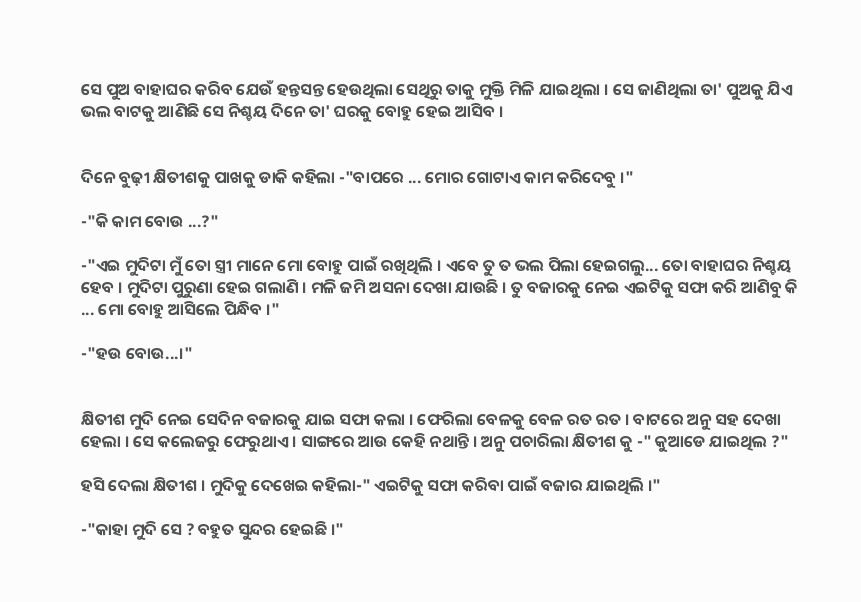ସେ ପୁଅ ବାହାଘର କରିବ ଯେଉଁ ହନ୍ତସନ୍ତ ହେଉଥିଲା ସେଥିରୁ ତାକୁ ମୁକ୍ତି ମିଳି ଯାଇଥିଲା । ସେ ଜାଣିଥିଲା ତା' ପୁଅକୁ ଯିଏ ଭଲ ବାଟକୁ ଆଣିଛି ସେ ନିଶ୍ଚୟ ଦିନେ ତା' ଘରକୁ ବୋହୁ ହେଇ ଆସିବ ।


ଦିନେ ବୁଢ଼ୀ କ୍ଷିତୀଶକୁ ପାଖକୁ ଡାକି କହିଲା -"ବାପରେ ... ମୋର ଗୋଟାଏ କାମ କରିଦେବୁ ।"

-"କି କାମ ବୋଉ ...?"

-"ଏଇ ମୁଦିଟା ମୁଁ ତୋ ସ୍ତ୍ରୀ ମାନେ ମୋ ବୋହୁ ପାଇଁ ରଖିଥିଲି । ଏବେ ତୁ ତ ଭଲ ପିଲା ହେଇଗଲୁ... ତୋ ବାହାଘର ନିଶ୍ଚୟ ହେବ । ମୁଦିଟା ପୁରୁଣା ହେଇ ଗଲାଣି । ମଳି ଜମି ଅସନା ଦେଖା ଯାଉଛି । ତୁ ବଜାରକୁ ନେଇ ଏଇଟିକୁ ସଫା କରି ଆଣିବୁ କି ... ମୋ ବୋହୁ ଆସିଲେ ପିନ୍ଧିବ ।"

-"ହଉ ବୋଉ...।"


କ୍ଷିତୀଶ ମୁଦି ନେଇ ସେଦିନ ବଜାରକୁ ଯାଇ ସଫା କଲା । ଫେରିଲା ବେଳକୁ ବେଳ ରତ ରତ । ବାଟରେ ଅନୁ ସହ ଦେଖା ହେଲା । ସେ କଲେଜରୁ ଫେରୁଥାଏ । ସାଙ୍ଗରେ ଆଉ କେହି ନଥାନ୍ତି । ଅନୁ ପଚାରିଲା କ୍ଷିତୀଶ କୁ -" କୁଆଡେ ଯାଇଥିଲ ?"

ହସି ଦେଲା କ୍ଷିତୀଶ । ମୁଦିକୁ ଦେଖେଇ କହିଲା-" ଏଇଟିକୁ ସଫା କରିବା ପାଇଁ ବଜାର ଯାଇଥିଲି ।"

-"କାହା ମୁଦି ସେ ? ବହୁତ ସୁନ୍ଦର ହେଇଛି ।"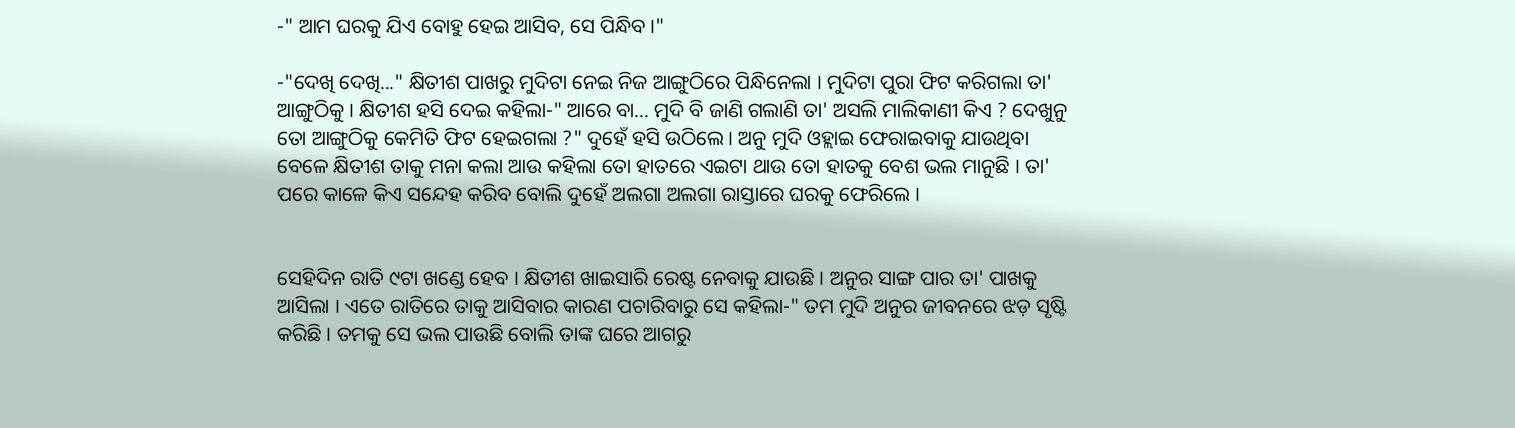-" ଆମ ଘରକୁ ଯିଏ ବୋହୁ ହେଇ ଆସିବ, ସେ ପିନ୍ଧିବ ।"

-"ଦେଖି ଦେଖି..." କ୍ଷିତୀଶ ପାଖରୁ ମୁଦିଟା ନେଇ ନିଜ ଆଙ୍ଗୁଠିରେ ପିନ୍ଧିନେଲା । ମୁଦିଟା ପୁରା ଫିଟ କରିଗଲା ତା' ଆଙ୍ଗୁଠିକୁ । କ୍ଷିତୀଶ ହସି ଦେଇ କହିଲା-" ଆରେ ବା... ମୁଦି ବି ଜାଣି ଗଲାଣି ତା' ଅସଲି ମାଲିକାଣୀ କିଏ ? ଦେଖୁନୁ ତୋ ଆଙ୍ଗୁଠିକୁ କେମିତି ଫିଟ ହେଇଗଲା ?" ଦୁହେଁ ହସି ଉଠିଲେ । ଅନୁ ମୁଦି ଓହ୍ଲାଇ ଫେରାଇବାକୁ ଯାଉଥିବା ବେଳେ କ୍ଷିତୀଶ ତାକୁ ମନା କଲା ଆଉ କହିଲା ତୋ ହାତରେ ଏଇଟା ଥାଉ ତୋ ହାତକୁ ବେଶ ଭଲ ମାନୁଛି । ତା' ପରେ କାଳେ କିଏ ସନ୍ଦେହ କରିବ ବୋଲି ଦୁହେଁ ଅଲଗା ଅଲଗା ରାସ୍ତାରେ ଘରକୁ ଫେରିଲେ ।


ସେହିଦିନ ରାତି ୯ଟା ଖଣ୍ଡେ ହେବ । କ୍ଷିତୀଶ ଖାଇସାରି ରେଷ୍ଟ ନେବାକୁ ଯାଉଛି । ଅନୁର ସାଙ୍ଗ ପାର ତା' ପାଖକୁ ଆସିଲା । ଏତେ ରାତିରେ ତାକୁ ଆସିବାର କାରଣ ପଚାରିବାରୁ ସେ କହିଲା-" ତମ ମୁଦି ଅନୁର ଜୀବନରେ ଝଡ଼ ସୃଷ୍ଟି କରିଛି । ତମକୁ ସେ ଭଲ ପାଉଛି ବୋଲି ତାଙ୍କ ଘରେ ଆଗରୁ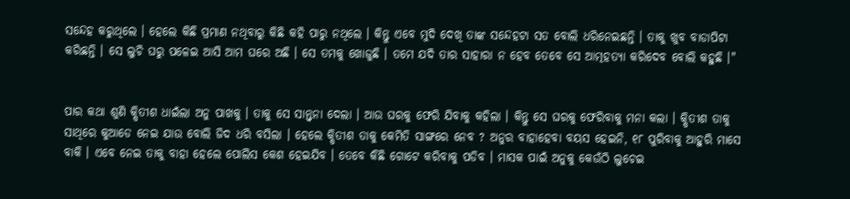ସନ୍ଦେହ କରୁଥିଲେ । ହେଲେ କିଛି ପ୍ରମାଣ ନଥିବାରୁ କିଛି କହି ପାରୁ ନଥିଲେ । କିନ୍ତୁ ଏବେ ମୁଦି ଦେଖି ତାଙ୍କ ସନ୍ଦେହଟା ସତ ବୋଲି ଧରିନେଇଛନ୍ତି । ତାକୁ ଖୁବ ବାଡାପିଟା କରିଛନ୍ତି । ସେ ଲୁଚି ଘରୁ ପଳେଇ ଆସି ଆମ ଘରେ ଅଛି । ସେ ତମକୁ ଖୋଜୁଛି । ତମେ ଯଦି ତାର ସାହାରା ନ ହେବ ତେବେ ସେ ଆତ୍ମହତ୍ୟା କରିଦେବ ବୋଲି କହୁଛି ।"


ପାର କଥା ଶୁଣି କ୍ଷିତୀଶ ଧାଇଁଲା ଅନୁ ପାଖକୁ । ତାକୁ ସେ ସାନ୍ତ୍ୱନା ଦେଲା । ଆଉ ଘରକୁ ଫେରି ଯିବାକୁ କହିଲା । କିନ୍ତୁ ସେ ଘରକୁ ଫେରିବାକୁ ମନା କଲା । କ୍ଷିତୀଶ ତାକୁ ସାଥିରେ କୁଆଡେ ନେଇ ଯାଉ ବୋଲି ଜିଦ ଧରି ବସିଲା । ହେଲେ କ୍ଷିତୀଶ ତାକୁ କେମିତି ସାଙ୍ଗରେ ନେବ ? ଅନୁର ବାହାହେବା ବୟସ ହେଇନି, ୧୮ ପୁରିବାକୁ ଆହୁରି ମାସେ ବାକି । ଏବେ ନେଇ ତାକୁ ବାହା ହେଲେ ପୋଲିସ କେଶ ହେଇଯିବ । ତେବେ କିଛି ଗୋଟେ କରିବାକୁ ପଡିବ । ମାସକ ପାଇଁ ଅନୁକୁ କେଉଁଠି ଲୁଚେଇ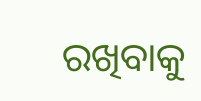ରଖିବାକୁ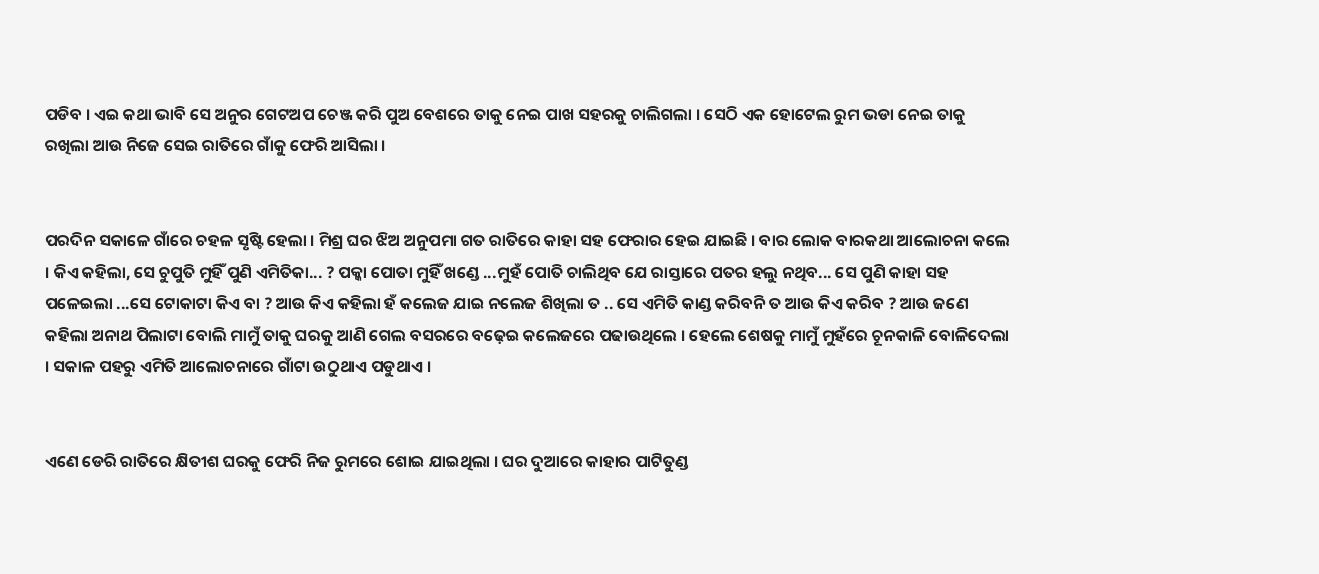ପଡିବ । ଏଇ କଥା ଭାବି ସେ ଅନୁର ଗେଟଅପ ଚେଞ୍ଜ କରି ପୁଅ ବେଶରେ ତାକୁ ନେଇ ପାଖ ସହରକୁ ଚାଲିଗଲା । ସେଠି ଏକ ହୋଟେଲ ରୁମ ଭଡା ନେଇ ତାକୁ ରଖିଲା ଆଉ ନିଜେ ସେଇ ରାତିରେ ଗାଁକୁ ଫେରି ଆସିଲା ।


ପରଦିନ ସକାଳେ ଗାଁରେ ଚହଳ ସୃଷ୍ଟି ହେଲା । ମିଶ୍ର ଘର ଝିଅ ଅନୁପମା ଗତ ରାତିରେ କାହା ସହ ଫେରାର ହେଇ ଯାଇଛି । ବାର ଲୋକ ବାରକଥା ଆଲୋଚନା କଲେ । କିଏ କହିଲା, ସେ ଚୁପୁତି ମୁହିଁ ପୁଣି ଏମିତିକା... ? ପକ୍କା ପୋତା ମୁହିଁ ଖଣ୍ଡେ ...ମୁହଁ ପୋତି ଚାଲିଥିବ ଯେ ରାସ୍ତାରେ ପତର ହଲୁ ନଥିବ... ସେ ପୁଣି କାହା ସହ ପଳେଇଲା ...ସେ ଟୋକାଟା କିଏ ବା ? ଆଉ କିଏ କହିଲା ହଁ କଲେଜ ଯାଇ ନଲେଜ ଶିଖିଲା ତ .. ସେ ଏମିତି କାଣ୍ଡ କରିବନି ତ ଆଉ କିଏ କରିବ ? ଆଉ ଜଣେ କହିଲା ଅନାଥ ପିଲାଟା ବୋଲି ମାମୁଁ ତାକୁ ଘରକୁ ଆଣି ଗେଲ ବସରରେ ବଢ଼େଇ କଲେଜରେ ପଢାଉଥିଲେ । ହେଲେ ଶେଷକୁ ମାମୁଁ ମୁହଁରେ ଚୂନକାଳି ବୋଳିଦେଲା । ସକାଳ ପହରୁ ଏମିତି ଆଲୋଚନାରେ ଗାଁଟା ଉଠୁଥାଏ ପଡୁଥାଏ ।


ଏଣେ ଡେରି ରାତିରେ କ୍ଷିତୀଶ ଘରକୁ ଫେରି ନିଜ ରୁମରେ ଶୋଇ ଯାଇଥିଲା । ଘର ଦୁଆରେ କାହାର ପାଟିତୁଣ୍ଡ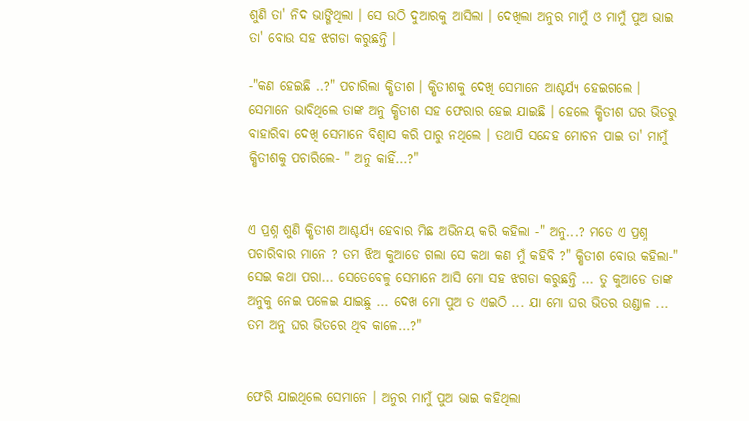ଶୁଣି ତା' ନିଦ ଭାଙ୍ଗିଥିଲା । ସେ ଉଠି ଦୁଆରକୁ ଆସିଲା । ଦେଖିଲା ଅନୁର ମାମୁଁ ଓ ମାମୁଁ ପୁଅ ଭାଇ ତା' ବୋଉ ସହ ଝଗଡା କରୁଛନ୍ତି ।

-"କଣ ହେଇଛି ..?" ପଚାରିଲା କ୍ଷିତୀଶ । କ୍ଷିତୀଶକୁ ଦେଖି ସେମାନେ ଆଶ୍ଚର୍ଯ୍ୟ ହେଇଗଲେ । ସେମାନେ ଭାବିଥିଲେ ତାଙ୍କ ଅନୁ କ୍ଷିତୀଶ ସହ ଫେରାର ହେଇ ଯାଇଛି । ହେଲେ କ୍ଷିତୀଶ ଘର ଭିତରୁ ବାହାରିବା ଦେଖି ସେମାନେ ବିଶ୍ୱାସ କରି ପାରୁ ନଥିଲେ । ତଥାପି ସନ୍ଦେହ ମୋଚନ ପାଇ ତା' ମାମୁଁ କ୍ଷିତୀଶକୁ ପଚାରିଲେ- " ଅନୁ କାହିଁ...?"


ଏ ପ୍ରଶ୍ନ ଶୁଣି କ୍ଷିତୀଶ ଆଶ୍ଚର୍ଯ୍ୟ ହେବାର ମିଛ ଅଭିନୟ କରି କହିଲା -" ଅନୁ...? ମତେ ଏ ପ୍ରଶ୍ନ ପଚାରିବାର ମାନେ ? ତମ ଝିଅ କୁଆଡେ ଗଲା ସେ କଥା କଣ ମୁଁ କହିବି ?" କ୍ଷିତୀଶ ବୋଉ କହିଲା-" ସେଇ କଥା ପରା... ସେତେବେଳୁ ସେମାନେ ଆସି ମୋ ସହ ଝଗଡା କରୁଛନ୍ତି ... ତୁ କୁଆଡେ ତାଙ୍କ ଅନୁକୁ ନେଇ ପଳେଇ ଯାଇଛୁ ... ଦେଖ ମୋ ପୁଅ ତ ଏଇଠି ... ଯା ମୋ ଘର ଭିତର ଉଣ୍ଡାଳ ... ତମ ଅନୁ ଘର ଭିତରେ ଥିବ କାଳେ...?"


ଫେରି ଯାଇଥିଲେ ସେମାନେ । ଅନୁର ମାମୁଁ ପୁଅ ଭାଇ କହିଥିଲା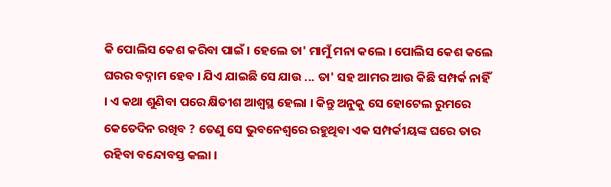କି ପୋଲିସ କେଶ କରିବା ପାଇଁ । ହେଲେ ତା' ମାମୁଁ ମନା କଲେ । ପୋଲିସ କେଶ କଲେ ଘରର ବଦ୍ନାମ ହେବ । ଯିଏ ଯାଇଛି ସେ ଯାଉ ... ତା' ସହ ଆମର ଆଉ କିଛି ସମ୍ପର୍କ ନାହିଁ । ଏ କଥା ଶୁଣିବା ପରେ କ୍ଷିତୀଶ ଆଶ୍ୱସ୍ଥ ହେଲା । କିନ୍ତୁ ଅନୁକୁ ସେ ହୋଟେଲ ରୁମରେ କେତେଦିନ ରଖିବ ? ତେଣୁ ସେ ଭୁବନେଶ୍ୱରେ ରହୁଥିବା ଏକ ସମ୍ପର୍କୀୟଙ୍କ ଘରେ ତାର ରହିବା ବନ୍ଦୋବସ୍ତ କଲା ।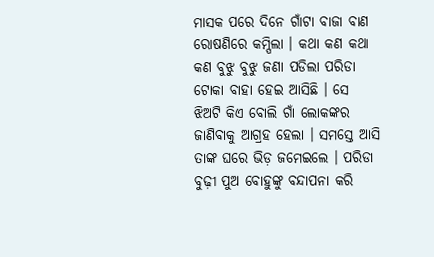ମାସକ ପରେ ଦିନେ ଗାଁଟା ବାଜା ବାଣ ରୋଷଣିରେ କମ୍ପିଲା । କଥା କଣ କଥା କଣ ବୁଝୁ ବୁଝୁ ଜଣା ପଡିଲା ପରିଡା ଟୋକା ବାହା ହେଇ ଆସିଛି । ସେ ଝିଅଟି କିଏ ବୋଲି ଗାଁ ଲୋକଙ୍କର ଜାଣିବାକୁ ଆଗ୍ରହ ହେଲା । ସମସ୍ତେ ଆସି ତାଙ୍କ ଘରେ ଭିଡ଼ ଜମେଇଲେ । ପରିଡା ବୁଢ଼ୀ ପୁଅ ବୋହୁଙ୍କୁ ବନ୍ଦାପନା କରି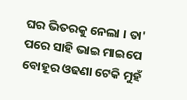ଘର ଭିତରକୁ ନେଲା । ତା' ପରେ ସାହି ଭାଇ ମାଇପେ ବୋହୂର ଓଢଣା ଟେକି ମୁହଁ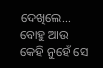ଦେଖିଲେ... ବୋହୁ ଆଉ କେହି ନୁହେଁ ସେ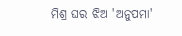ମିଶ୍ର ଘର ଝିଅ 'ଅନୁପମା'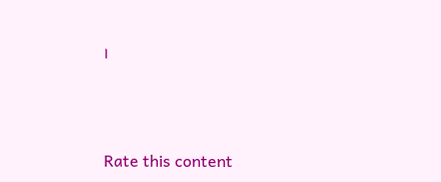।



Rate this content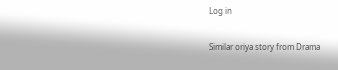Log in

Similar oriya story from Drama